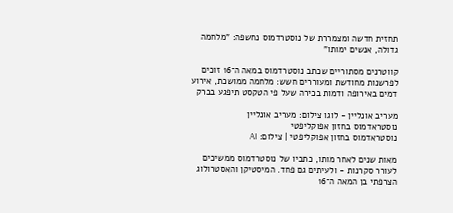תחזית חדשה ומצמררת של נוסטרדמוס נחשפה: "מלחמה גדולה, אנשים ימותו"

קווטרנים מסתוריים שכתב נוסטרדמוס במאה ה־16 זוכים לפרשנות מחודשת ומעוררים חשש: מלחמה ממושכת, אירוע דמים באירופה ודמות בכירה שעל פי הטקסט תיפגע בברק

מעריב אונליין - לוגו צילום: מעריב אונליין
נוסטראדמוס בחזון אפוקליפטי
נוסטראדמוס בחזון אפוקליפטי | צילום: AI

מאות שנים לאחר מותו, כתביו של נוסטרדמוס ממשיכים לעורר סקרנות - ולעיתים גם פחד. המיסטיקן והאסטרולוג הצרפתי בן המאה ה־16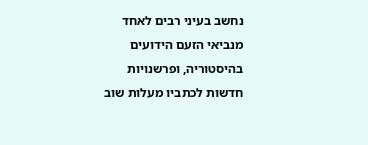נחשב בעיני רבים לאחד מנביאי הזעם הידועים בהיסטוריה, ופרשנויות חדשות לכתביו מעלות שוב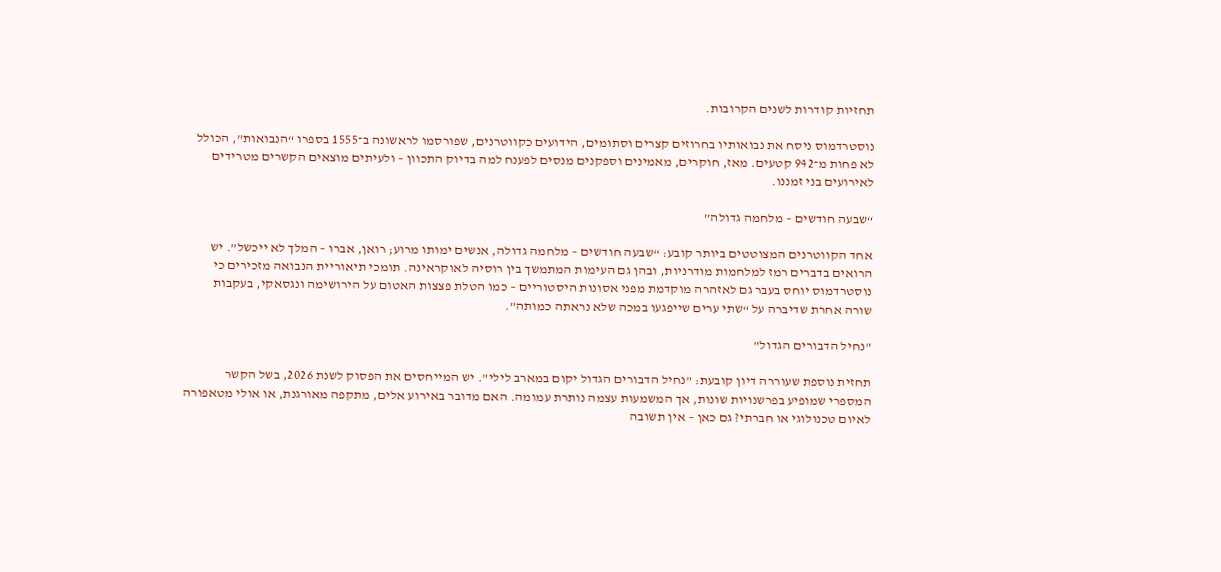תחזיות קודרות לשנים הקרובות.

נוסטרדמוס ניסח את נבואותיו בחרוזים קצרים וסתומים, הידועים כקווטרנים, שפורסמו לראשונה ב־1555 בספרו “הנבואות”, הכולל לא פחות מ־942 קטעים. מאז, חוקרים, מאמינים וספקנים מנסים לפענח למה בדיוק התכוון – ולעיתים מוצאים הקשרים מטרידים לאירועים בני זמננו.

“שבעה חודשים – מלחמה גדולה”

אחד הקווטרנים המצוטטים ביותר קובע: “שבעה חודשים – מלחמה גדולה, אנשים ימותו מרוע; רואן, אברו – המלך לא ייכשל”. יש הרואים בדברים רמז למלחמות מודרניות, ובהן גם העימות המתמשך בין רוסיה לאוקראינה. תומכי תיאוריית הנבואה מזכירים כי נוסטרדמוס יוחס בעבר גם לאזהרה מוקדמת מפני אסונות היסטוריים – כמו הטלת פצצות האטום על הירושימה ונגסאקי, בעקבות שורה אחרת שדיברה על “שתי ערים שייפגעו במכה שלא נראתה כמותה”.

"נחיל הדבורים הגדול"

תחזית נוספת שעוררה דיון קובעת: "נחיל הדבורים הגדול יקום במארב לילי". יש המייחסים את הפסוק לשנת 2026, בשל הקשר המספרי שמופיע בפרשנויות שונות, אך המשמעות עצמה נותרת עמומה. האם מדובר באירוע אלים, מתקפה מאורגנת, או אולי מטאפורה לאיום טכנולוגי או חברתי? גם כאן – אין תשובה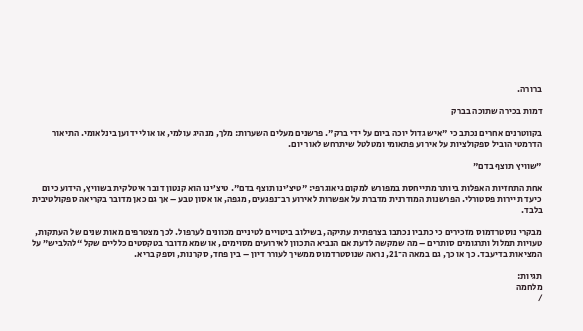ברורה.

דמות בכירה שתוכה בברק

בקווטרנים אחרים נכתב כי "איש גדול יוכה ביום על ידי ברק". פרשנים מעלים השערות: מלך, מנהיג עולמי, או אולי ידוען בינלאומי. התיאור הדרמטי הוביל ספקולציות על אירוע פתאומי ומטלטל שיתרחש לאור יום.

"שוויץ תוצף בדם"

אחת התחזיות האפלות ביותר מתייחסת במפורש למקום גיאוגרפי: "טיצ’ינו תוצף בדם". טיצ’ינו הוא קנטון דובר איטלקית בשוויץ, הידוע כיום כיעד תיירות פסטורלי. הפרשנות המודרנית מדברת על אפשרות לאירוע רב־נפגעים, מגפה, או אסון טבע – אך גם כאן מדובר בקריאה ספקולטיבית בלבד.

מבקרי נוסטרדמוס מזכירים כי כתביו נכתבו בצרפתית עתיקה, בשילוב ביטויים לטיניים מכוונים לערפול. לכך מצטרפים מאות שנים של העתקות, טעויות תמלול ותרגומים סותרים – מה שמקשה לדעת אם הנביא התכוון לאירועים מסוימים, או שמא מדובר בטקסטים כלליים שקל “להלביש” על המציאות בדיעבד. כך או כך, גם במאה ה־21, נראה שנוסטרדמוס ממשיך לעורר דיון – בין פחד, סקרנות, וספק בריא.

תגיות:
מלחמה
/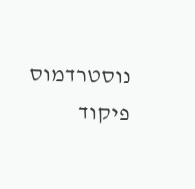נוסטרדמוס
פיקוד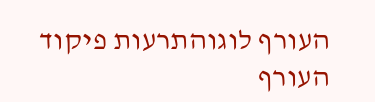העורף לוגוהתרעות פיקוד העורף